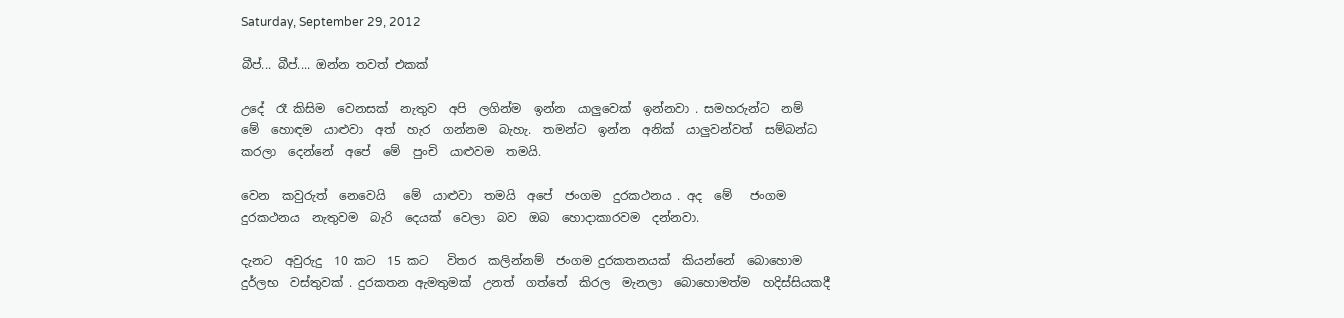Saturday, September 29, 2012

බීප්... බීප්.... ඔන්න තවත් එකක්

උදේ  රෑ කිසිම  වෙනසක්  නැතුව  අපි  ලගින්ම  ඉන්න  යාලුවෙක්  ඉන්නවා . සමහරුන්ට  නම්  මේ  හොඳම  යාළුවා  අත්  හැර  ගන්නම  බැහැ.  තමන්ට  ඉන්න  අනික්  යාලුවන්වත්  සම්බන්ධ කරලා  දෙන්නේ  අපේ  මේ  පුංචි  යාළුවම  තමයි.

වෙන  කවුරුත්  නෙවෙයි   මේ  යාළුවා  තමයි  අපේ  ජංගම  දුරකථනය . අද  මේ   ජංගම  දුරකථනය  නැතුවම  බැරි  දෙයක්  වෙලා  බව  ඔබ  හොදාකාරවම  දන්නවා.

දැනට  අවුරුදු  10 කට  15 කට   විතර  කලින්නම්  ජංගම දුරකතනයක්  කියන්නේ  බොහොම  දුර්ලභ  වස්තුවක් . දුරකතන ඇමතුමක්  උනත්  ගත්තේ  කිරල  මැනලා  බොහොමත්ම  හදිස්සියකදී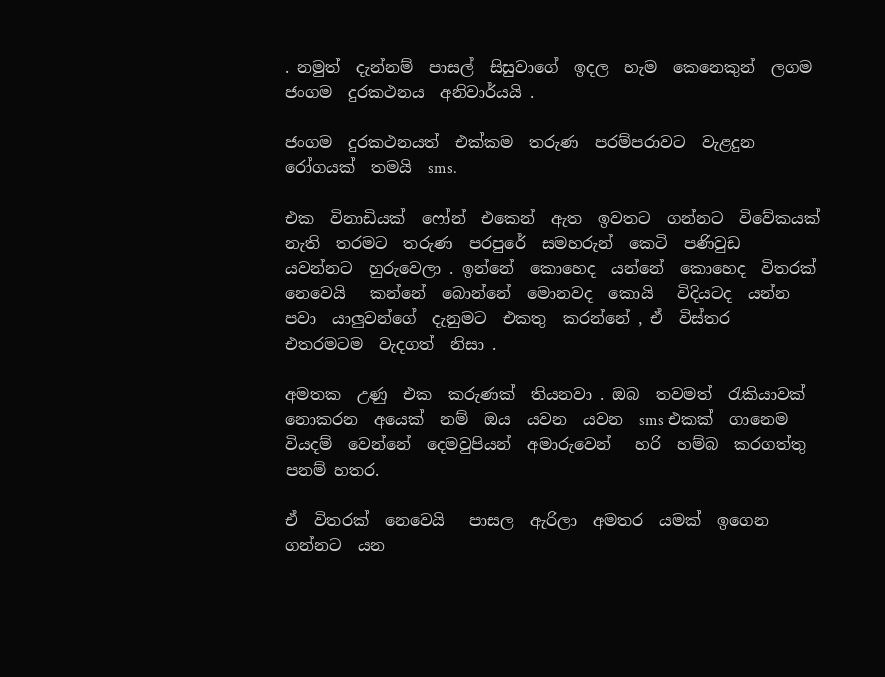. නමුත්  දැන්නම්  පාසල්  සිසුවාගේ  ඉදල  හැම  කෙනෙකුන්  ලගම  ජංගම  දුරකථනය  අනිවාර්යයි .

ජංගම  දුරකථනයත්  එක්කම  තරුණ  පරම්පරාවට  වැළදුන  රෝගයක්  තමයි  sms.

එක  විනාඩියක්  ෆෝන්  එකෙන්  ඇත  ඉවතට  ගන්නට  විවේකයක්  නැති  තරමට  තරුණ  පරපුරේ  සමහරුන්  කෙටි  පණිවුඩ  යවන්නට  හුරුවෙලා . ඉන්නේ  කොහෙද  යන්නේ  කොහෙද  විතරක්  නෙවෙයි   කන්නේ  බොන්නේ  මොනවද  කොයි   විදියටද  යන්න  පවා  යාලුවන්ගේ  දැනුමට  එකතු  කරන්නේ , ඒ  විස්තර  එතරමටම  වැදගත්  නිසා .

අමතක  උණු  එක  කරුණක්  තියනවා . ඔබ  තවමත්  රැකියාවක්  නොකරන  අයෙක්  නම්  ඔය  යවන  යවන  sms එකක්  ගානෙම  වියදම්  වෙන්නේ  දෙමවුපියන්  අමාරුවෙන්   හරි  හම්බ  කරගත්තු  පනම් හතර.

ඒ  විතරක්  නෙවෙයි   පාසල  ඇරිලා  අමතර  යමක්  ඉගෙන  ගන්නට  යන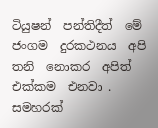ටියුෂන්  පන්තිදීත්  මේ  ජංගම  දුරකථනය  අපි  තනි  නොකර  අපිත්  එක්කම  එනවා . සමහරක්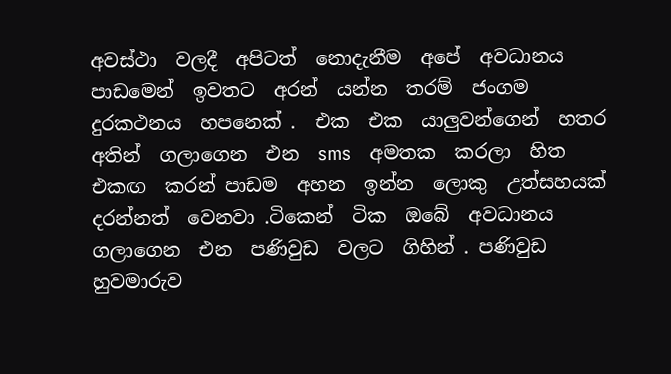අවස්ථා  වලදී  අපිටත්  නොදැනීම  අපේ  අවධානය  පාඩමෙන්  ඉවතට  අරන්  යන්න  තරම්  ජංගම  දුරකථනය  හපනෙක් .  එක  එක  යාලුවන්ගෙන්  හතර  අතින්  ගලාගෙන  එන  sms   අමතක  කරලා  හිත  එකඟ  කරන් පාඩම  අහන  ඉන්න  ලොකු  උත්සහයක්  දරන්නත්  වෙනවා .ටිකෙන්  ටික  ඔබේ  අවධානය ගලාගෙන  එන  පණිවුඩ  වලට  ගිහින් . පණිවුඩ  හුවමාරුව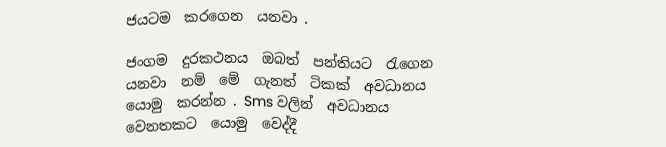ජයටම  කරගෙන  යනවා .

ජංගම  දුරකථනය  ඔබත්  පන්තියට  රැගෙන  යනවා  නම්  මේ  ගැනත්  ටිකක්  අවධානය  යොමු  කරන්න . Sms වලින්  අවධානය  වෙනතකට  යොමු  වෙද්දී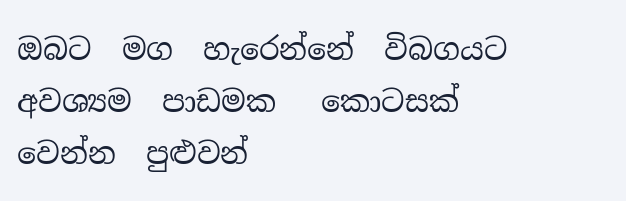ඔබට  මග  හැරෙන්නේ  විබගයට  අවශ්‍යම  පාඩමක   කොටසක්  වෙන්න  පුළුවන්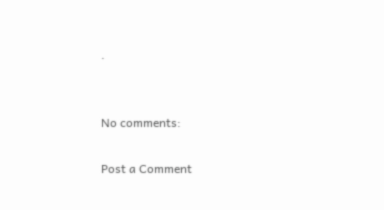.


No comments:

Post a Comment